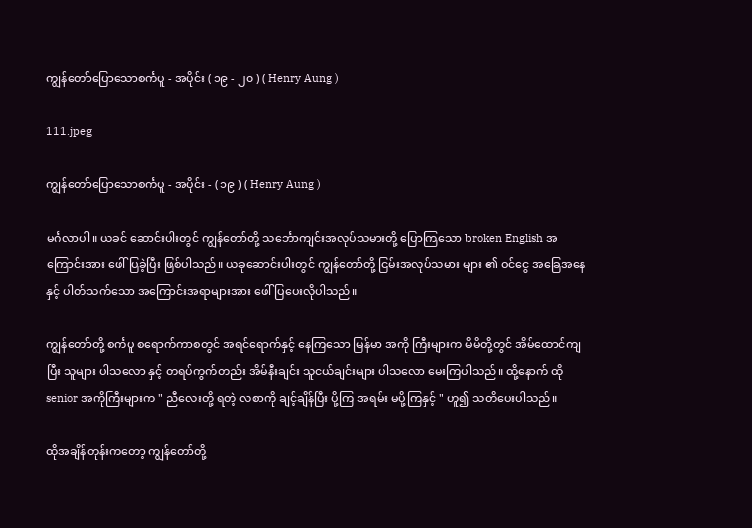ကျွန်တော်ပြောသောစင်္ကပူ - အပိုင်း ( ၁၉ - ၂၀ ) ( Henry Aung )

111.jpeg

ကျွန်တော်ပြောသောစင်္ကပူ - အပိုင်း - ( ၁၉ ) ( Henry Aung )

မင်္ဂလာပါ။ ယခင် ဆောင်းပါးတွင် ကျွန်တော်တို့ သင်္ဘောကျင်းအလုပ်သမားတို့ ပြောကြသော broken English အကြောင်းအား ဖေါ်ပြခဲ့ပြီး ဖြစ်ပါသည်။ ယခုဆောင်းပါးတွင် ကျွန်တော်တို့ ငြမ်းအလုပ်သမား များ ၏ ဝင်ငွေ အခြေအနေနှင့် ပါတ်သက်သော အကြောင်းအရာများအား ဖေါ်ပြပေးလိုပါသည်။

ကျွန်တော်တို့ စင်္ကပူ စရောက်ကာစတွင် အရင်ရောက်နှင့် နေကြသော မြန်မာ အကို ကြီးများက မိမိတို့တွင် အိမ်ထောင်ကျပြီး သူများ ပါသလော နှင့် တရပ်ကွက်တည်း အိမ်နီးချင်း သူငယ်ချင်းများ ပါသလော မေးကြပါသည်။ ထို့နောက် ထို senior အကိုကြီးများက " ညီလေးတို့ ရတဲ့ လစာကို ချင့်ချိန်ပြီး ပို့ကြ အရမ်း မပို့ကြနှင့် " ဟူ၍ သတိပေးပါသည်။

ထိုအချိန်တုန်းကတော့ ကျွန်တော်တို့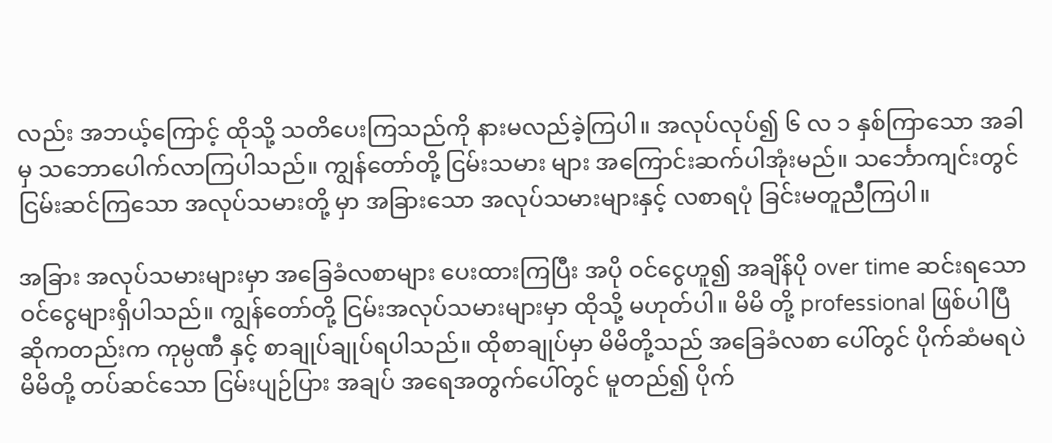လည်း အဘယ့်ကြောင့် ထိုသို့ သတိပေးကြသည်ကို နားမလည်ခဲ့ကြပါ။ အလုပ်လုပ်၍ ၆ လ ၁ နှစ်ကြာသော အခါမှ သဘောပေါက်လာကြပါသည်။ ကျွန်တော်တို့ ငြမ်းသမား များ အကြောင်းဆက်ပါအုံးမည်။ သင်္ဘောကျင်းတွင် ငြမ်းဆင်ကြသော အလုပ်သမားတို့ မှာ အခြားသော အလုပ်သမားများနှင့် လစာရပုံ ခြင်းမတူညီကြပါ။

အခြား အလုပ်သမားများမှာ အခြေခံလစာများ ပေးထားကြပြီး အပို ဝင်ငွေဟူ၍ အချိန်ပို over time ဆင်းရသော ဝင်ငွေများရှိပါသည်။ ကျွန်တော်တို့ ငြမ်းအလုပ်သမားများမှာ ထိုသို့ မဟုတ်ပါ။ မိမိ တို့ professional ဖြစ်ပါပြီ ဆိုကတည်းက ကုမ္ပဏီ နှင့် စာချုပ်ချုပ်ရပါသည်။ ထိုစာချုပ်မှာ မိမိတို့သည် အခြေခံလစာ ပေါ်တွင် ပိုက်ဆံမရပဲ မိမိတို့ တပ်ဆင်သော ငြမ်းပျဉ်ပြား အချပ် အရေအတွက်ပေါ်တွင် မူတည်၍ ပိုက်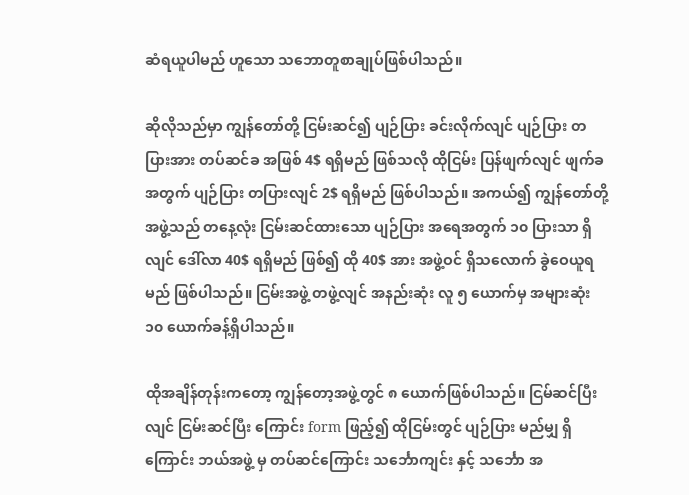ဆံရယူပါမည် ဟူသော သဘောတူစာချုပ်ဖြစ်ပါသည်။

ဆိုလိုသည်မှာ ကျွန်တော်တို့ ငြမ်းဆင်၍ ပျဉ်ပြား ခင်းလိုက်လျင် ပျဉ်ပြား တပြားအား တပ်ဆင်ခ အဖြစ် 4$ ရရှိမည် ဖြစ်သလို ထိုငြမ်း ပြန်ဖျက်လျင် ဖျက်ခ အတွက် ပျဉ်ပြား တပြားလျင် 2$ ရရှိမည် ဖြစ်ပါသည်။ အကယ်၍ ကျွန်တော်တို့ အဖွဲ့သည် တနေ့လုံး ငြမ်းဆင်ထားသော ပျဉ်ပြား အရေအတွက် ၁၀ ပြားသာ ရှိလျင် ဒေါ်လာ 40$ ရရှိမည် ဖြစ်၍ ထို 40$ အား အဖွဲ့ဝင် ရှိသလောက် ခွဲဝေယူရမည် ဖြစ်ပါသည်။ ငြမ်းအဖွဲ့ တဖွဲ့လျင် အနည်းဆုံး လူ ၅ ယောက်မှ အများဆုံး ၁၀ ယောက်ခန့်ရှိပါသည်။

ထိုအချိန်တုန်းကတော့ ကျွန်တော့အဖွဲ့တွင် ၈ ယောက်ဖြစ်ပါသည်။ ငြမ်ဆင်ပြီးလျင် ငြမ်းဆင်ပြီး ကြောင်း form ဖြည့်၍ ထိုငြမ်းတွင် ပျဉ်ပြား မည်မျှ ရှိကြောင်း ဘယ်အဖွဲ့ မှ တပ်ဆင်ကြောင်း သင်္ဘောကျင်း နှင့် သင်္ဘော အ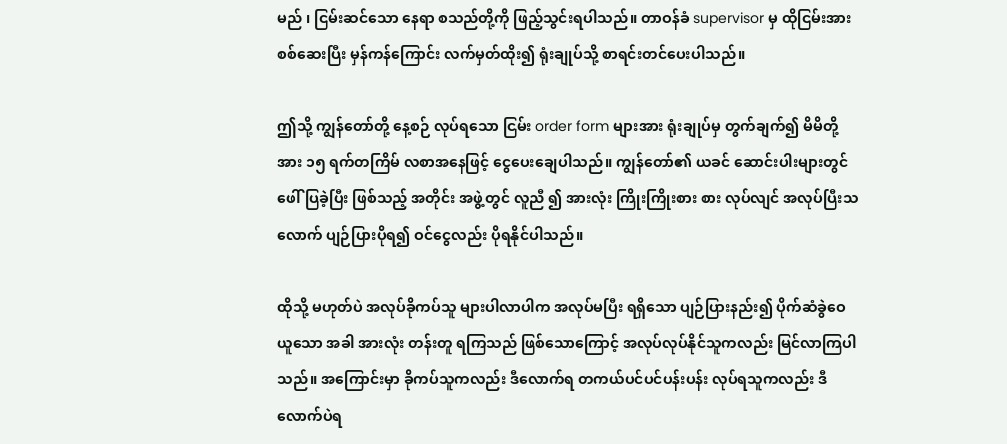မည် ၊ ငြမ်းဆင်သော နေရာ စသည်တို့ကို ဖြည့်သွင်းရပါသည်။ တာဝန်ခံ supervisor မှ ထိုငြမ်းအား စစ်ဆေးပြီး မှန်ကန်ကြောင်း လက်မှတ်ထိုး၍ ရုံးချုပ်သို့ စာရင်းတင်ပေးပါသည်။

ဤသို့ ကျွန်တော်တို့ နေ့စဉ် လုပ်ရသော ငြမ်း order form များအား ရုံးချုပ်မှ တွက်ချက်၍ မိမိတို့အား ၁၅ ရက်တကြိမ် လစာအနေဖြင့် ငွေပေးချေပါသည်။ ကျွန်တော်၏ ယခင် ဆောင်းပါးများတွင် ဖေါ်ပြခဲ့ပြီး ဖြစ်သည့် အတိုင်း အဖွဲ့တွင် လူညီ ၍ အားလုံး ကြိုးကြိုးစား စား လုပ်လျင် အလုပ်ပြီးသလောက် ပျဉ်ပြားပိုရ၍ ဝင်ငွေလည်း ပိုရနိုင်ပါသည်။

ထိုသို့ မဟုတ်ပဲ အလုပ်ခိုကပ်သူ များပါလာပါက အလုပ်မပြီး ရရှိသော ပျဉ်ပြားနည်း၍ ပိုက်ဆံခွဲဝေယူသော အခါ အားလုံး တန်းတူ ရကြသည် ဖြစ်သောကြောင့် အလုပ်လုပ်နိုင်သူကလည်း မြင်လာကြပါသည်။ အကြောင်းမှာ ခိုကပ်သူကလည်း ဒီလောက်ရ တကယ်ပင်ပင်ပန်းပန်း လုပ်ရသူကလည်း ဒီလောက်ပဲရ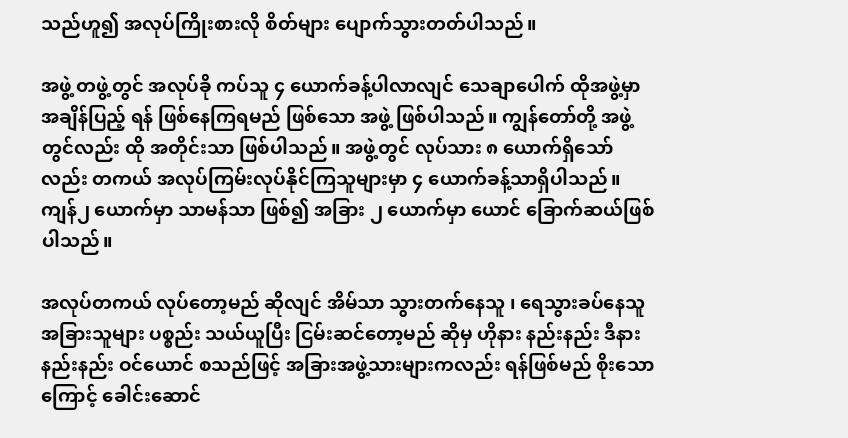သည်ဟူ၍ အလုပ်ကြိုးစားလို စိတ်များ ပျောက်သွားတတ်ပါသည်။

အဖွဲ့ တဖွဲ့တွင် အလုပ်ခို ကပ်သူ ၄ ယောက်ခန့်ပါလာလျင် သေချာပေါက် ထိုအဖွဲ့မှာ အချိန်ပြည့် ရန် ဖြစ်နေကြရမည် ဖြစ်သော အဖွဲ့ ဖြစ်ပါသည်။ ကျွန်တော်တို့ အဖွဲ့ တွင်လည်း ထို အတိုင်းသာ ဖြစ်ပါသည်။ အဖွဲ့တွင် လုပ်သား ၈ ယောက်ရှိသော်လည်း တကယ် အလုပ်ကြမ်းလုပ်နိုင်ကြသူများမှာ ၄ ယောက်ခန့်သာရှိပါသည်။ ကျန်၂ ယောက်မှာ သာမန်သာ ဖြစ်၍ အခြား ၂ ယောက်မှာ ယောင် ခြောက်ဆယ်ဖြစ်ပါသည်။

အလုပ်တကယ် လုပ်တော့မည် ဆိုလျင် အိမ်သာ သွားတက်နေသူ ၊ ရေသွားခပ်နေသူ အခြားသူများ ပစ္စည်း သယ်ယူပြီး ငြမ်းဆင်တော့မည် ဆိုမှ ဟိုနား နည်းနည်း ဒီနား နည်းနည်း ဝင်ယောင် စသည်ဖြင့် အခြားအဖွဲ့သားများကလည်း ရန်ဖြစ်မည် စိုးသောကြောင့် ခေါင်းဆောင်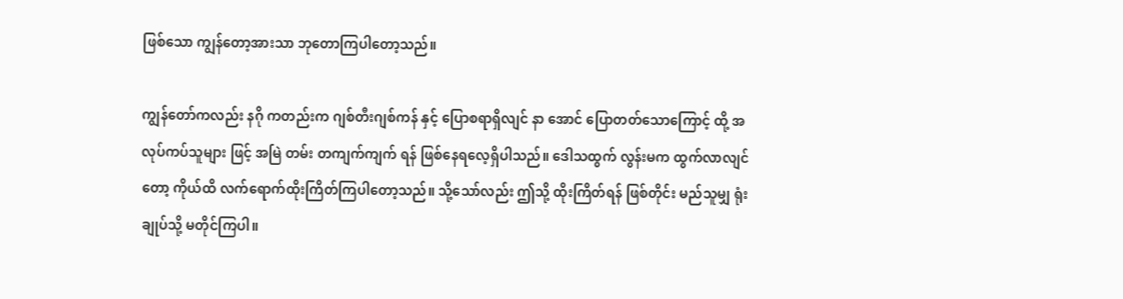ဖြစ်သော ကျွန်တော့အားသာ ဘုတောကြပါတော့သည်။

ကျွန်တော်ကလည်း နဂို ကတည်းက ဂျစ်တီးဂျစ်ကန် နှင့် ပြောစရာရှိလျင် နာ အောင် ပြောတတ်သောကြောင့် ထို့ အလုပ်ကပ်သူများ ဖြင့် အမြဲ တမ်း တကျက်ကျက် ရန် ဖြစ်နေရလေ့ရှိပါသည်။ ဒေါသထွက် လွန်းမက ထွက်လာလျင်တော့ ကိုယ်ထိ လက်ရောက်ထိုးကြိတ်ကြပါတော့သည်။ သို့သော်လည်း ဤသို့ ထိုးကြိတ်ရန် ဖြစ်တိုင်း မည်သူမျှ ရုံးချုပ်သို့ မတိုင်ကြပါ။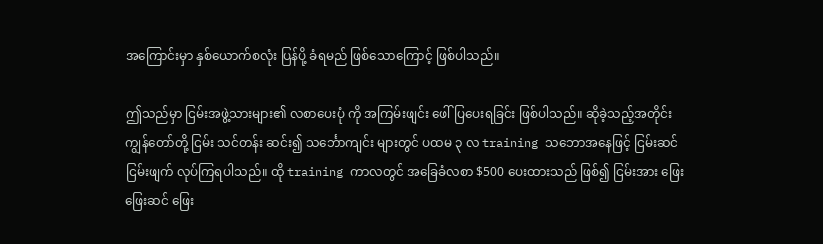အကြောင်းမှာ နှစ်ယောက်စလုံး ပြန်ပို့ ခံရမည် ဖြစ်သောကြောင့် ဖြစ်ပါသည်။

ဤသည်မှာ ငြမ်းအဖွဲ့သားများ၏ လစာပေးပုံ ကို အကြမ်းဖျင်း ဖေါ်ပြပေးရခြင်း ဖြစ်ပါသည်။ ဆိုခဲ့သည့်အတိုင်း ကျွန်တော်တို့ ငြမ်း သင်တန်း ဆင်း၍ သင်္ဘောကျင်း များတွင် ပထမ ၃ လ training သဘောအနေဖြင့် ငြမ်းဆင် ငြမ်းဖျက် လုပ်ကြရပါသည်။ ထို training ကာလတွင် အခြေခံလစာ $500 ပေးထားသည် ဖြစ်၍ ငြမ်းအား ဖြေးဖြေးဆင် ဖြေး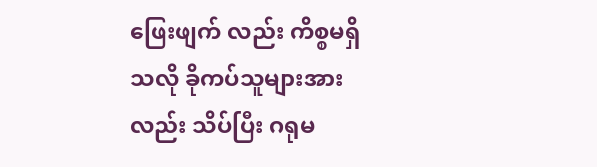ဖြေးဖျက် လည်း ကိစ္စမရှိသလို ခိုကပ်သူများအားလည်း သိပ်ပြီး ဂရုမ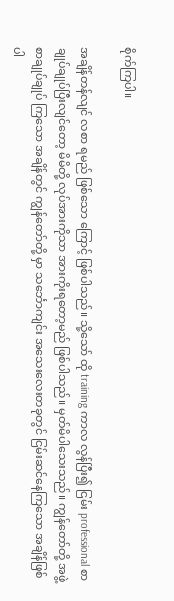စိုက်ကြပါ။

အချိန်တန်လျင် လစာ ရမည် ဖြစ်သော ကြောင့် ဖြစ်ပါသည်။ သို့သော် ထို training ကာလ လွန်ပြီး၍ ငြမ်း professional စာချုပ်ချုပ်ပြီးလျင်တော့ မိမိတို့ လုပ်အားကိုသာ အားကိုးရတော့မည် ဖြစ်ပါသည်။ မှတ်မိပါသေးသည်။ ကျွန်တော်တို့ အဖွဲ့ စာချုပ်ချုပ် ကြသော အချိန်တွင် ကျွန်တော်တို့ မှာ သင်္ဘောကျင်း အသေးလေးတခုတွင် ငြမ်းဆင်နေကြသော အချိန်ဖြစ်ပါ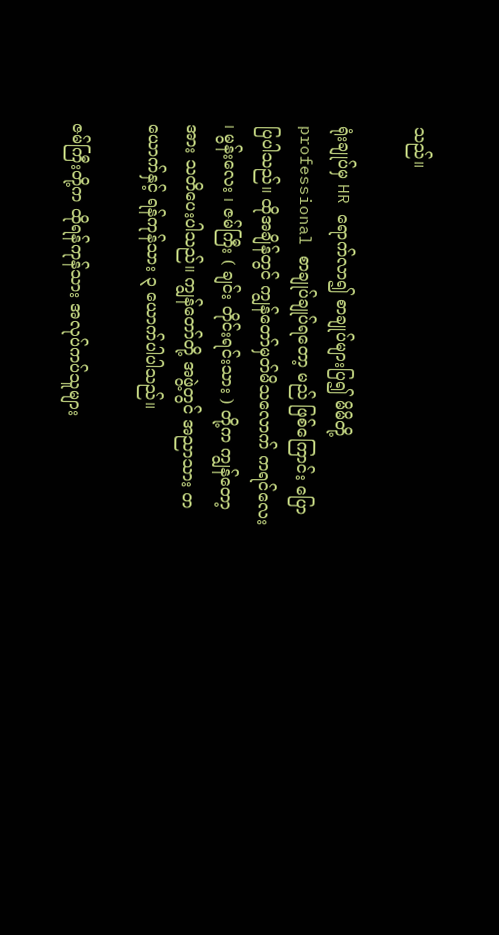သည်။

ရုံးချုပ်မှ HR ရောက်လာ၍ စာချုပ်များပြ၍ မိမိတို့ professional စာချုပ်ချုပ်ရတော့ မည် ဖြစ်ကြောင်း ပြောပြပါသည်။ ထိုအချိန်တွင် ကျွန်တော်မှတ်မိသလောက် ကရင်လေး ၊ မွန်းလေး ၊ ဇမ်ကြီး ( ချင်း တိုင်းရင်းသား ) တို့က ကျွန်တော့အား သတိပေးပါသည်။ ကျွန်တော်တို့ အဖွဲ့တွင် အညာသား တယောက်နှင့် ရန်ကုန်သား ၃ ယောက်ပါပါသည်။

ဇမ်ကြီးတို့က ထိုရန်ကုန်သား အလုပ်ကပ်သူများ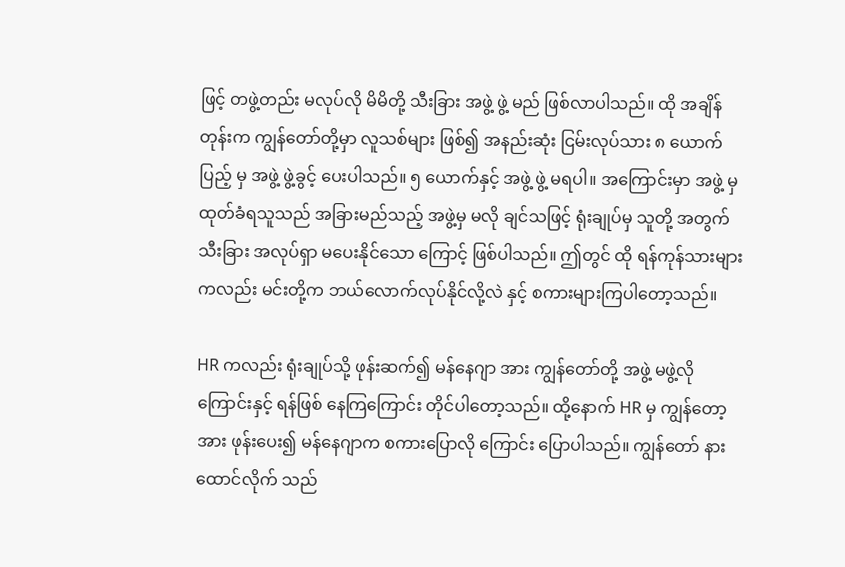ဖြင့် တဖွဲ့တည်း မလုပ်လို မိမိတို့ သီးခြား အဖွဲ့ ဖွဲ့ မည် ဖြစ်လာပါသည်။ ထို အချိန်တုန်းက ကျွန်တော်တို့မှာ လူသစ်များ ဖြစ်၍ အနည်းဆုံး ငြမ်းလုပ်သား ၈ ယောက်ပြည့် မှ အဖွဲ့ ဖွဲ့ခွင့် ပေးပါသည်။ ၅ ယောက်နှင့် အဖွဲ့ ဖွဲ့ မရပါ။ အကြောင်းမှာ အဖွဲ့ မှ ထုတ်ခံရသူသည် အခြားမည်သည့် အဖွဲ့မှ မလို ချင်သဖြင့် ရုံးချုပ်မှ သူတို့ အတွက် သီးခြား အလုပ်ရှာ မပေးနိုင်သော ကြောင့် ဖြစ်ပါသည်။ ဤတွင် ထို ရန်ကုန်သားများကလည်း မင်းတို့က ဘယ်လောက်လုပ်နိုင်လို့လဲ နှင့် စကားများကြပါတော့သည်။

HR ကလည်း ရုံးချုပ်သို့ ဖုန်းဆက်၍ မန်နေဂျာ အား ကျွန်တော်တို့ အဖွဲ့ မဖွဲ့လိုကြောင်းနှင့် ရန်ဖြစ် နေကြကြောင်း တိုင်ပါတော့သည်။ ထို့နောက် HR မှ ကျွန်တော့အား ဖုန်းပေး၍ မန်နေဂျာက စကားပြောလို ကြောင်း ပြောပါသည်။ ကျွန်တော် နားထောင်လိုက် သည်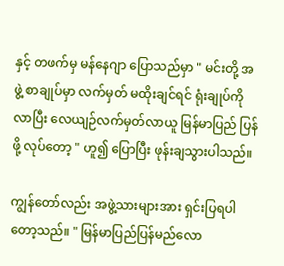နှင့် တဖက်မှ မန်နေဂျာ ပြောသည်မှာ " မင်းတို့ အဖွဲ့ စာချုပ်မှာ လက်မှတ် မထိုးချင်ရင် ရုံးချုပ်ကို လာပြီး လေယျဉ်လက်မှတ်လာယူ မြန်မာပြည် ပြန်ဖို့ လုပ်တော့ " ဟူ၍ ပြောပြီး ဖုန်းချသွားပါသည်။

ကျွန်တော်လည်း အဖွဲ့သားများအား ရှင်းပြရပါတော့သည်။ " မြန်မာပြည်ပြန်မည်လော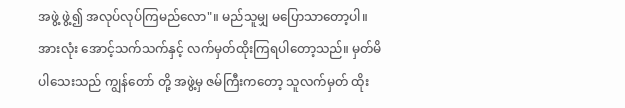အဖွဲ့ ဖွဲ့၍ အလုပ်လုပ်ကြမည်လော"။ မည်သူမျှ မပြောသာတော့ပါ။ အားလုံး အောင့်သက်သက်နှင့် လက်မှတ်ထိုးကြရပါတော့သည်။ မှတ်မိပါသေးသည် ကျွန်တော် တို့ အဖွဲ့မှ ဇမ်ကြီးကတော့ သူလက်မှတ် ထိုး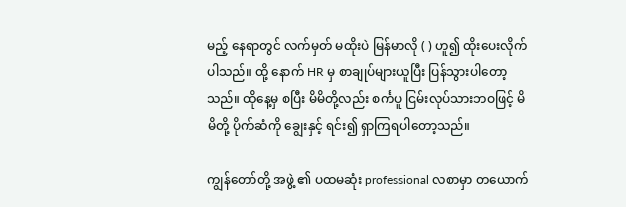မည့် နေရာတွင် လက်မှတ် မထိုးပဲ မြန်မာလို ( ) ဟူ၍ ထိုးပေးလိုက်ပါသည်။ ထို့ နောက် HR မှ စာချုပ်များယူပြီး ပြန်သွားပါတော့သည်။ ထိုနေ့မှ စပြီး မိမိတို့လည်း စင်္ကပူ ငြမ်းလုပ်သားဘဝဖြင့် မိမိတို့ ပိုက်ဆံကို ချွေးနှင့် ရင်း၍ ရှာကြရပါတော့သည်။

ကျွန်တော်တို့ အဖွဲ့ ၏ ပထမဆုံး professional လစာမှာ တယောက်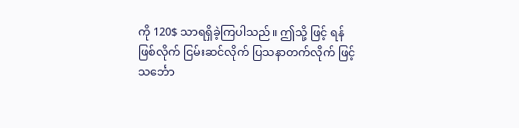ကို 120$ သာရရှိခဲ့ကြပါသည်။ ဤသို့ ဖြင့် ရန်ဖြစ်လိုက် ငြမ်းဆင်လိုက် ပြသနာတက်လိုက် ဖြင့်သင်္ဘော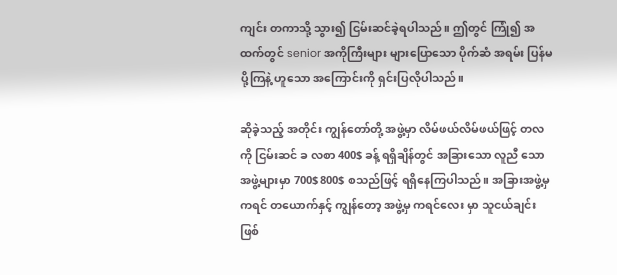ကျင်း တကာသို့ သွား၍ ငြမ်းဆင်ခဲ့ရပါသည်။ ဤတွင် ကြုံ၍ အထက်တွင် senior အကိုကြီးများ များပြောသော ပိုက်ဆံ အရမ်း ပြန်မပို့ကြနဲ့ ဟူသော အကြောင်းကို ရှင်းပြလိုပါသည်။

ဆိုခဲ့သည့် အတိုင်း ကျွန်တော်တို့ အဖွဲ့မှာ လိမ်ဖယ်လိမ်ဖယ်ဖြင့် တလကို ငြမ်းဆင် ခ လစာ 400$ ခန့် ရရှိချိန်တွင် အခြားသော လူညီ သော အဖွဲ့များမှာ 700$ 800$ စသည်ဖြင့် ရရှိနေကြပါသည်။ အခြားအဖွဲ့မှ ကရင် တယောက်နှင့် ကျွန်တော့ အဖွဲ့မှ ကရင်လေး မှာ သူငယ်ချင်း ဖြစ်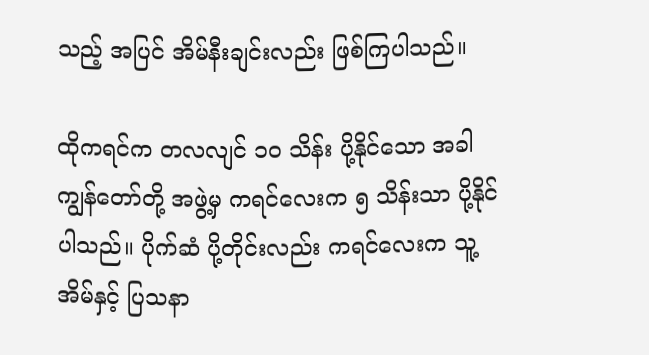သည့် အပြင် အိမ်နီးချင်းလည်း ဖြစ်ကြပါသည်။

ထိုကရင်က တလလျင် ၁၀ သိန်း ပို့နိုင်သော အခါ ကျွန်တော်တို့ အဖွဲ့မှ ကရင်လေးက ၅ သိန်းသာ ပို့နိုင်ပါသည်။ ပိုက်ဆံ ပို့တိုင်းလည်း ကရင်လေးက သူ့အိမ်နှင့် ပြသနာ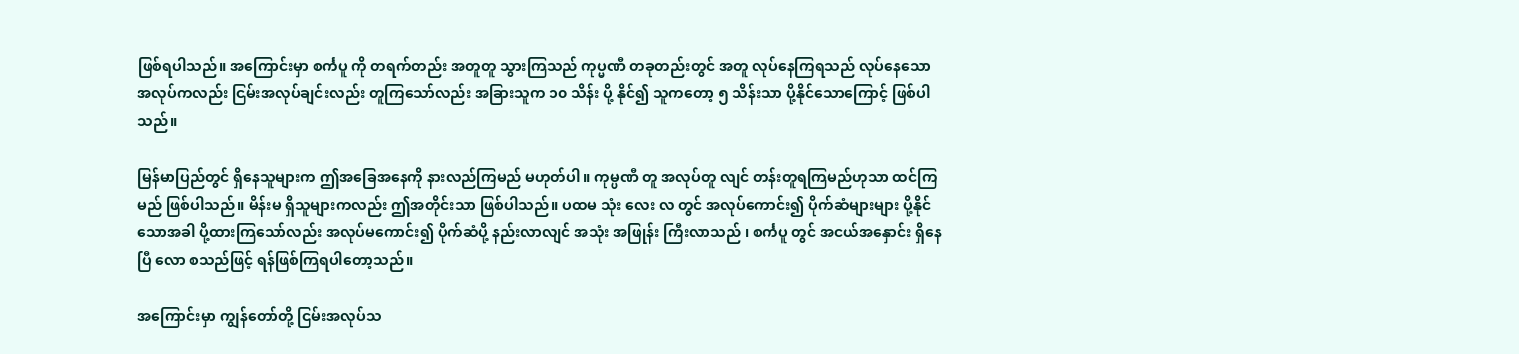ဖြစ်ရပါသည်။ အကြောင်းမှာ စင်္ကပူ ကို တရက်တည်း အတူတူ သွားကြသည် ကုပ္မဏီ တခုတည်းတွင် အတူ လုပ်နေကြရသည် လုပ်နေသော အလုပ်ကလည်း ငြမ်းအလုပ်ချင်းလည်း တူကြသော်လည်း အခြားသူက ၁၀ သိန်း ပို့ နိုင်၍ သူကတော့ ၅ သိန်းသာ ပို့နိုင်သောကြောင့် ဖြစ်ပါသည်။

မြန်မာပြည်တွင် ရှိနေသူများက ဤအခြေအနေကို နားလည်ကြမည် မဟုတ်ပါ။ ကုမ္ပဏီ တူ အလုပ်တူ လျင် တန်းတူရကြမည်ဟုသာ ထင်ကြမည် ဖြစ်ပါသည်။ မိန်းမ ရှိသူများကလည်း ဤအတိုင်းသာ ဖြစ်ပါသည်။ ပထမ သုံး လေး လ တွင် အလုပ်ကောင်း၍ ပိုက်ဆံများများ ပို့နိုင်သောအခါ ပို့ထားကြသော်လည်း အလုပ်မကောင်း၍ ပိုက်ဆံပို့ နည်းလာလျင် အသုံး အဖြုန်း ကြီးလာသည် ၊ စင်္ကပူ တွင် အငယ်အနှောင်း ရှိနေပြီ လော စသည်ဖြင့် ရန်ဖြစ်ကြရပါတော့သည်။

အကြောင်းမှာ ကျွန်တော်တို့ ငြမ်းအလုပ်သ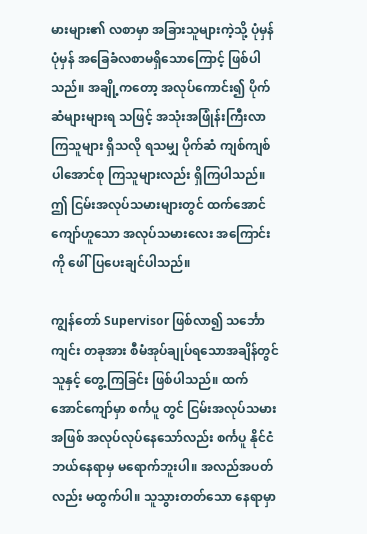မားများ၏ လစာမှာ အခြားသူများကဲ့သို့ ပုံမှန် ပုံမှန် အခြေခံလစာမရှိသောကြောင့် ဖြစ်ပါသည်။ အချို့ကတော့ အလုပ်ကောင်း၍ ပိုက်ဆံများများရ သဖြင့် အသုံးအဖြုံန်းကြီးလာကြသူများ ရှိသလို ရသမျှ ပိုက်ဆံ ကျစ်ကျစ်ပါအောင်စု ကြသူများလည်း ရှိကြပါသည်။ ဤ ငြမ်းအလုပ်သမားများတွင် ထက်အောင်ကျော်ဟူသော အလုပ်သမားလေး အကြောင်းကို ဖေါ်ပြပေးချင်ပါသည်။

ကျွန်တော် Supervisor ဖြစ်လာ၍ သင်္ဘောကျင်း တခုအား စီမံအုပ်ချုပ်ရသောအချိန်တွင် သူနှင့် တွေ့ကြခြင်း ဖြစ်ပါသည်။ ထက်အောင်ကျော်မှာ စင်္ကပူ တွင် ငြမ်းအလုပ်သမား အဖြစ် အလုပ်လုပ်နေသော်လည်း စင်္ကပူ နိုင်ငံ ဘယ်နေရာမှ မရောက်ဘူးပါ။ အလည်အပတ်လည်း မထွက်ပါ။ သူသွားတတ်သော နေရာမှာ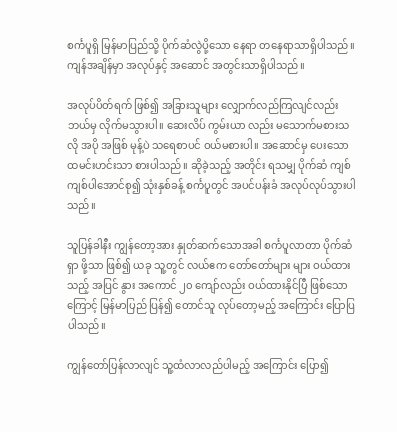စင်္ကပူရှိ မြန်မာပြည်သို့ ပိုက်ဆံလွဲပို့သော နေရာ တနေရာသာရှိပါသည်။ ကျန်အချိန်မှာ အလုပ်နှင့် အဆောင် အတွင်းသာရှိပါသည်။

အလုပ်ပိတ်ရက် ဖြစ်၍ အခြားသူများ လျှောက်လည်ကြလျင်လည်း ဘယ်မှ လိုက်မသွားပါ။ ဆေးလိပ် ကွမ်းယာ လည်း မသောက်မစားသလို အပို အဖြစ် မုန့်ပဲ သရေစာပင် ဝယ်မစားပါ။ အဆောင်မှ ပေးသော ထမင်းဟင်းသာ စားပါသည်။ ဆိုခဲ့သည့် အတိုင်း ရသမျှ ပိုက်ဆံ ကျစ်ကျစ်ပါအောင်စု၍ သုံးနှစ်ခန့် စင်္ကပူတွင် အပင်ပန်းခံ အလုပ်လုပ်သွားပါသည်။

သူပြန်ခါနီး ကျွန်တော့အား နှုတ်ဆက်သောအခါ စင်္ကပူလာတာ ပိုက်ဆံရှာ ဖို့သာ ဖြစ်၍ ယခု သူ့တွင် လယ်ဧက တော်တော်များ များ ဝယ်ထားသည့် အပြင် နွား အကောင် ၂၀ ကျော်လည်း ဝယ်ထားနိုင်ပြီ ဖြစ်သောကြောင့် မြန်မာပြည် ပြန်၍ တောင်သူ လုပ်တော့မည့် အကြောင်း ပြောပြပါသည်။

ကျွန်တော်ပြန်လာလျင် သူ့ထံလာလည်ပါမည့် အကြောင်း ပြော၍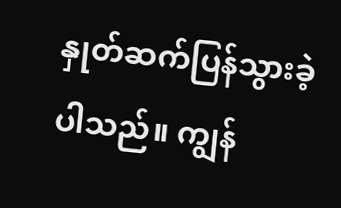နှုတ်ဆက်ပြန်သွားခဲ့ပါသည်။ ကျွန်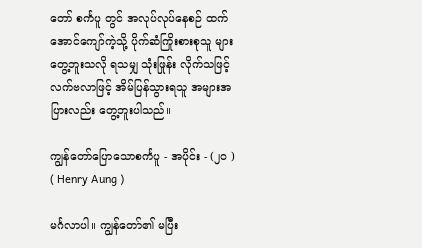တော် စင်္ကပူ တွင် အလုပ်လုပ်နေစဉ် ထက်အောင်ကျော်ကဲ့သို့ ပိုက်ဆံကြိုးစားစုသူ များ တွေ့ဘူးသလို ရသမျှ သုံးဖြုန်း လိုက်သဖြင့် လက်ဗလာဖြင့် အိမ်ပြန်သွားရသူ အများအပြားလည်း တွေ့ဘူးပါသည်။

ကျွန်တော်ပြောသောစင်္ကပူ - အပိုင်း - (၂၀ ) ( Henry Aung )

မင်္ဂလာပါ။ ကျွန်တော်၏ မပြီး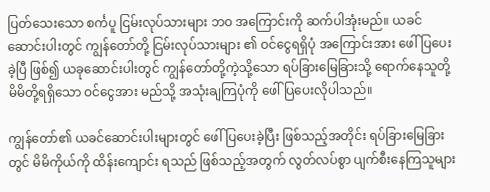ပြတ်သေးသော စင်္ကပူ ငြမ်းလုပ်သားများ ဘဝ အကြောင်းကို ဆက်ပါအုံးမည်။ ယခင် ဆောင်းပါးတွင် ကျွန်တော်တို့ ငြမ်းလုပ်သားများ ၏ ဝင်ငွေရရှိပုံ အကြောင်းအား ဖေါ်ပြပေးခဲ့ပြီ ဖြစ်၍ ယခုဆောင်းပါးတွင် ကျွန်တော်တို့ကဲ့သို့သော ရပ်ခြားမြေခြားသို့ ရောက်နေသူတို့ မိမိတို့ရရှိသော ဝင်ငွေအား မည်သို့ အသုံးချကြပုံကို ဖေါ်ပြပေးလိုပါသည်။

ကျွန်တော်၏ ယခင်ဆောင်းပါးများတွင် ဖေါ်ပြပေးခဲ့ပြီး ဖြစ်သည့်အတိုင်း ရပ်ခြားမြေခြားတွင် မိမိကိုယ်ကို ထိန်းကျောင်း ရသည် ဖြစ်သည့်အတွက် လွတ်လပ်စွာ ပျက်စီးနေကြသူများ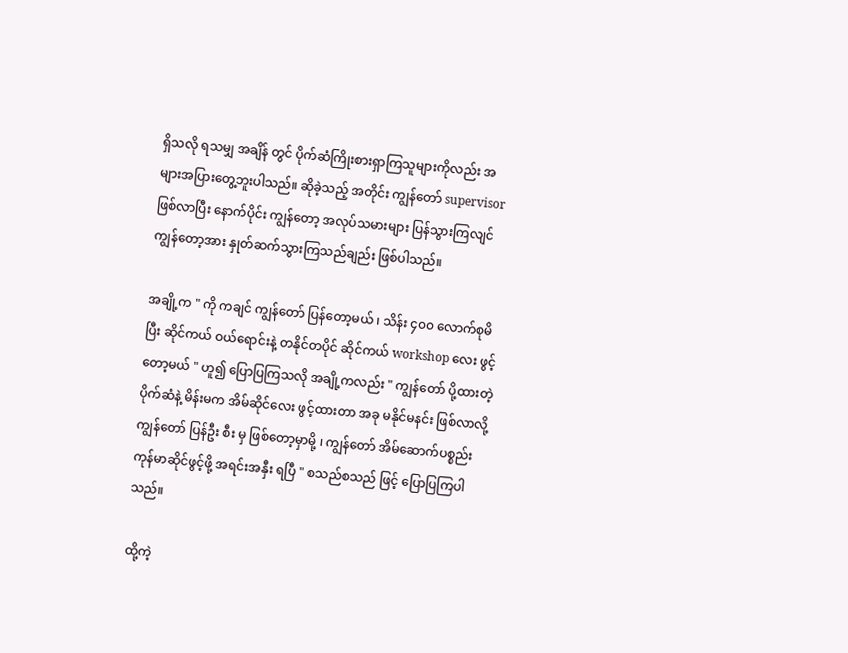ရှိသလို ရသမျှ အချိန် တွင် ပိုက်ဆံကြိုးစားရှာကြသူများကိုလည်း အများအပြားတွေ့ဘူးပါသည်။ ဆိုခဲ့သည့် အတိုင်း ကျွန်တော် supervisor ဖြစ်လာပြီး နောက်ပိုင်း ကျွန်တော့ အလုပ်သမားများ ပြန်သွားကြလျင် ကျွန်တော့အား နှုတ်ဆက်သွားကြသည်ချည်း ဖြစ်ပါသည်။

အချို့က " ကို ကချင် ကျွန်တော် ပြန်တော့မယ် ၊ သိန်း ၄၀၀ လောက်စုမိပြီး ဆိုင်ကယ် ဝယ်ရောင်းနဲ့ တနိုင်တပိုင် ဆိုင်ကယ် workshop လေး ဖွင့်တော့မယ် " ဟူ၍ ပြောပြကြသလို အချို့ကလည်း " ကျွန်တော် ပို့ထားတဲ့ ပိုက်ဆံနဲ့ မိန်းမက အိမ်ဆိုင်လေး ဖွင့်ထားတာ အခု မနိုင်မနင်း ဖြစ်လာလို့ ကျွန်တော် ပြန်ဦး စီး မှ ဖြစ်တော့မှာမို့ ၊ ကျွန်တော် အိမ်ဆောက်ပစ္စည်း ကုန်မာဆိုင်ဖွင့်ဖို့ အရင်းအနှီး ရပြီ " စသည်စသည် ဖြင့် ပြောပြကြပါသည်။

ထို့ကဲ့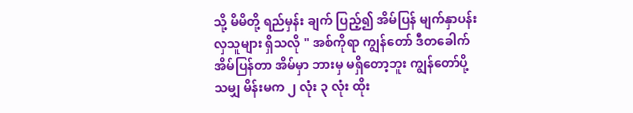သို့ မိမိတို့ ရည်မှန်း ချက် ပြည့်၍ အိမ်ပြန် မျက်နှာပန်းလှသူများ ရှိသလို " အစ်ကိုရာ ကျွန်တော် ဒီတခေါက် အိမ်ပြန်တာ အိမ်မှာ ဘားမှ မရှိတော့ဘူး ကျွန်တော်ပို့ သမျှ မိန်းမက ၂ လုံး ၃ လုံး ထိုး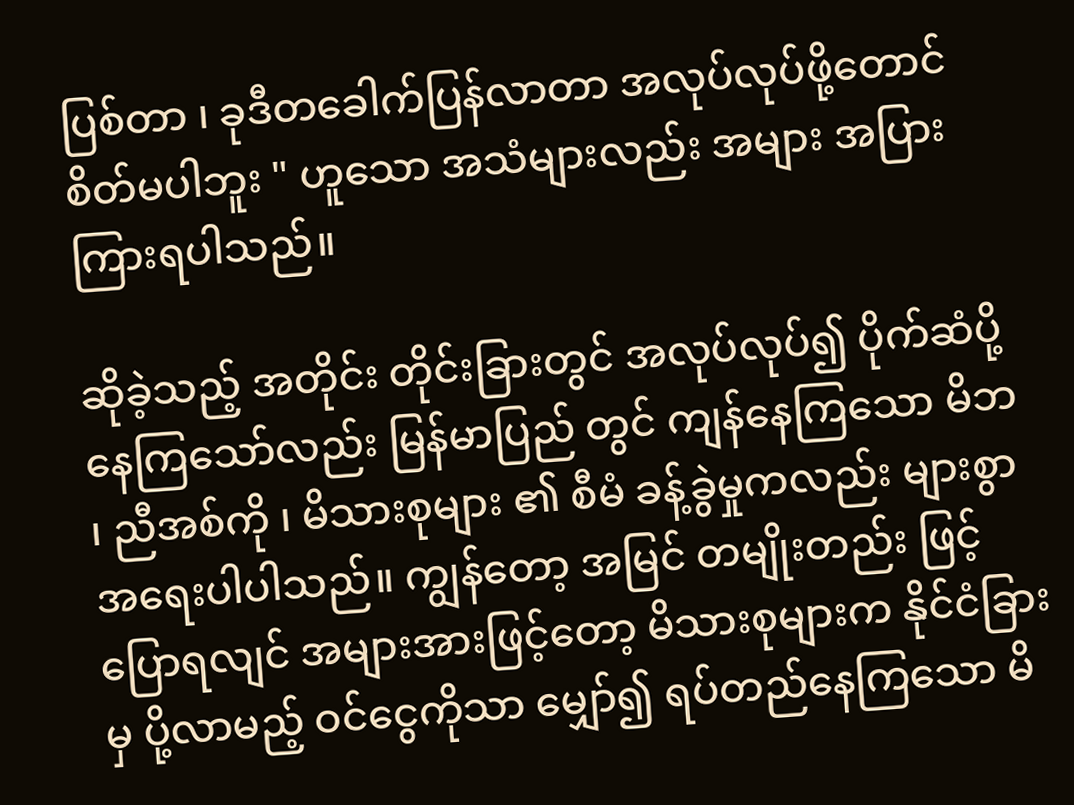ပြစ်တာ ၊ ခုဒီတခေါက်ပြန်လာတာ အလုပ်လုပ်ဖို့တောင် စိတ်မပါဘူး " ဟူသော အသံများလည်း အများ အပြား ကြားရပါသည်။

ဆိုခဲ့သည့် အတိုင်း တိုင်းခြားတွင် အလုပ်လုပ်၍ ပိုက်ဆံပို့ နေကြသော်လည်း မြန်မာပြည် တွင် ကျန်နေကြသော မိဘ ၊ ညီအစ်ကို ၊ မိသားစုများ ၏ စီမံ ခန့်ခွဲမှုကလည်း များစွာ အရေးပါပါသည်။ ကျွန်တော့ အမြင် တမျိုးတည်း ဖြင့် ပြောရလျင် အများအားဖြင့်တော့ မိသားစုများက နိုင်ငံခြားမှ ပို့လာမည့် ဝင်ငွေကိုသာ မျှော်၍ ရပ်တည်နေကြသော မိ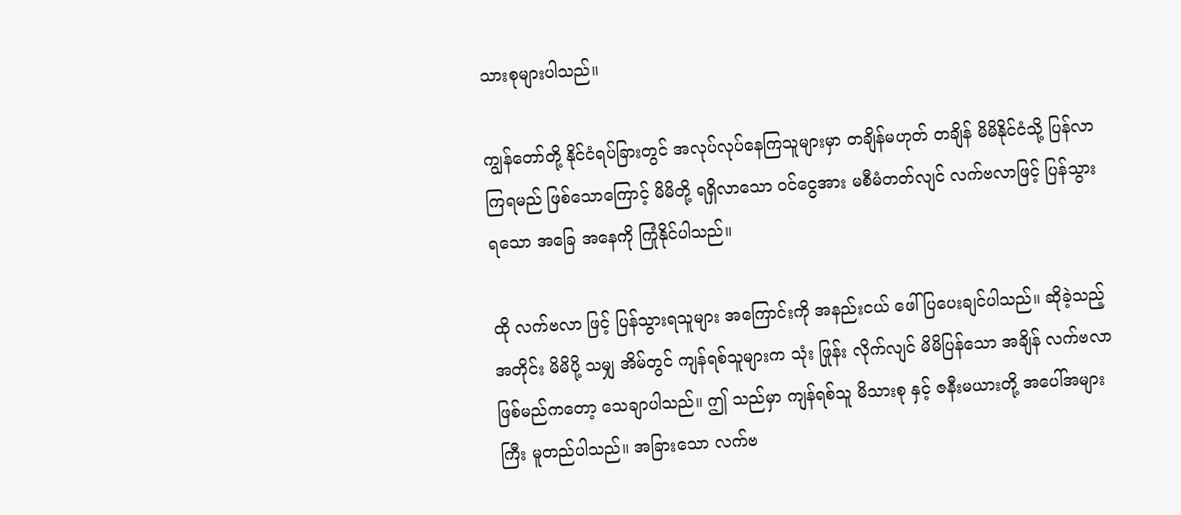သားစုများပါသည်။

ကျွန်တော်တို့ နိုင်ငံရပ်ခြားတွင် အလုပ်လုပ်နေကြသူများမှာ တချိန်မဟုတ် တချိန် မိမိနိုင်ငံသို့ ပြန်လာကြရမည် ဖြစ်သောကြောင့် မိမိတို့ ရရှိလာသော ဝင်ငွေအား မစီမံတတ်လျင် လက်ဗလာဖြင့် ပြန်သွားရသော အခြေ အနေကို ကြုံနိုင်ပါသည်။

ထို လက်ဗလာ ဖြင့် ပြန်သွားရသူများ အကြောင်းကို အနည်းငယ် ဖေါ်ပြပေးချင်ပါသည်။ ဆိုခဲ့သည့်အတိုင်း မိမိပို့ သမျှ အိမ်တွင် ကျန်ရစ်သူများက သုံး ဖြုန်း လိုက်လျင် မိမိပြန်သော အချိန် လက်ဗလာ ဖြစ်မည်ကတော့ သေချာပါသည်။ ဤ သည်မှာ ကျန်ရစ်သူ မိသားစု နှင့် ဇနီးမယားတို့ အပေါ်အများကြီး မူတည်ပါသည်။ အခြားသော လက်ဗ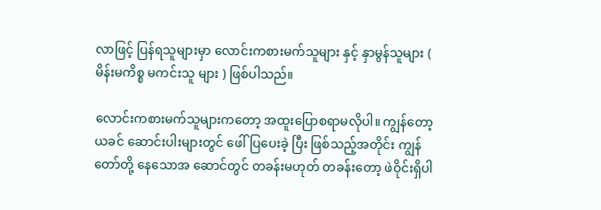လာဖြင့် ပြန်ရသူများမှာ လောင်းကစားမက်သူများ နှင့် နှာမွန်သူများ ( မိန်းမကိစ္စ မကင်းသူ များ ) ဖြစ်ပါသည်။

လောင်းကစားမက်သူများကတော့ အထူးပြောစရာမလိုပါ။ ကျွန်တော့ ယခင် ဆောင်းပါးများတွင် ဖေါ်ပြပေးခဲ့ ပြီး ဖြစ်သည့်အတိုင်း ကျွန်တော်တို့ နေသောအ ဆောင်တွင် တခန်းမဟုတ် တခန်းတော့ ဖဲဝိုင်းရှိပါ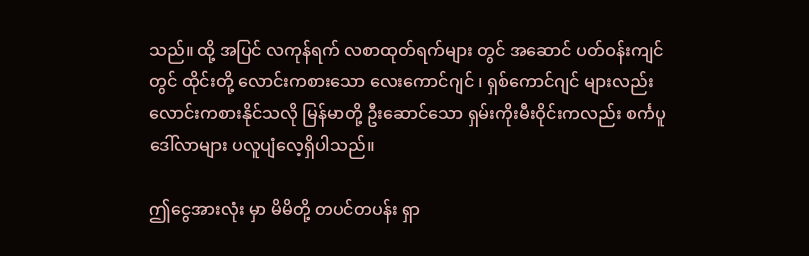သည်။ ထို့ အပြင် လကုန်ရက် လစာထုတ်ရက်များ တွင် အဆောင် ပတ်ဝန်းကျင်တွင် ထိုင်းတို့ လောင်းကစားသော လေးကောင်ဂျင် ၊ ရှစ်ကောင်ဂျင် များလည်း လောင်းကစားနိုင်သလို မြန်မာတို့ ဦးဆောင်သော ရှမ်းကိုးမီးဝိုင်းကလည်း စင်္ကပူဒေါ်လာများ ပလူပျံလေ့ရှိပါသည်။

ဤငွေအားလုံး မှာ မိမိတို့ တပင်တပန်း ရှာ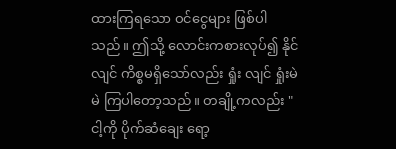ထားကြရသော ဝင်ငွေများ ဖြစ်ပါသည်။ ဤသို့ လောင်းကစားလုပ်၍ နိုင်လျင် ကိစ္စမရှိသော်လည်း ရှုံး လျင် ရှုံးမဲမဲ ကြပါတော့သည်။ တချို့ကလည်း "ငါ့ကို ပိုက်ဆံချေး ရော့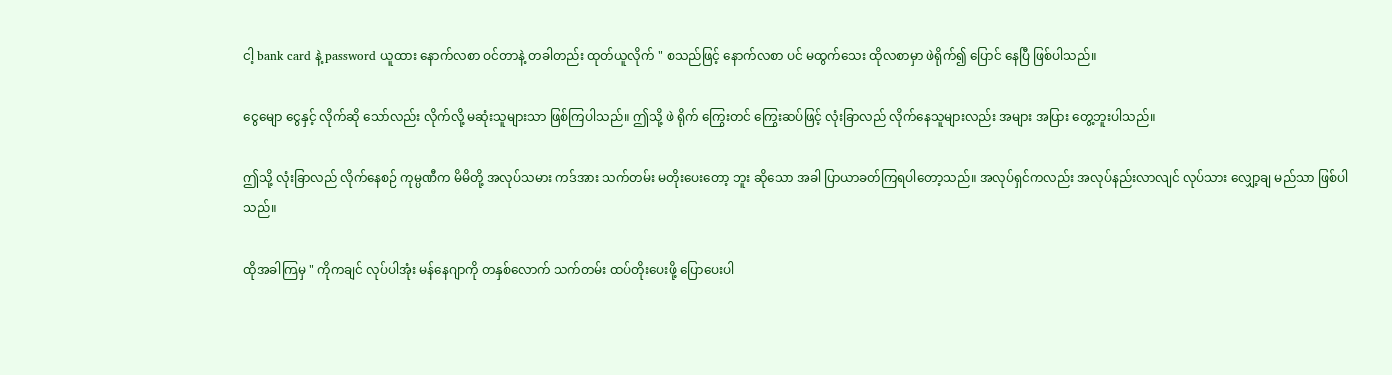ငါ့ bank card နဲ့ password ယူထား နောက်လစာ ဝင်တာနဲ့ တခါတည်း ထုတ်ယူလိုက် " စသည်ဖြင့် နောက်လစာ ပင် မထွက်သေး ထိုလစာမှာ ဖဲရိုက်၍ ပြောင် နေပြီ ဖြစ်ပါသည်။

ငွေမျော ငွေနှင့် လိုက်ဆို သော်လည်း လိုက်လို့ မဆုံးသူများသာ ဖြစ်ကြပါသည်။ ဤသို့ ဖဲ ရိုက် ကြွေးတင် ကြွေးဆပ်ဖြင့် လုံးခြာလည် လိုက်နေသူများလည်း အများ အပြား တွေ့ဘူးပါသည်။

ဤသို့ လုံးခြာလည် လိုက်နေစဉ် ကုမ္ပဏီက မိမိတို့ အလုပ်သမား ကဒ်အား သက်တမ်း မတိုးပေးတော့ ဘူး ဆိုသော အခါ ပြာယာခတ်ကြရပါတော့သည်။ အလုပ်ရှင်ကလည်း အလုပ်နည်းလာလျင် လုပ်သား လျှော့ချ မည်သာ ဖြစ်ပါသည်။

ထိုအခါကြမှ " ကိုကချင် လုပ်ပါအုံး မန်နေဂျာကို တနှစ်လောက် သက်တမ်း ထပ်တိုးပေးဖို့ ပြောပေးပါ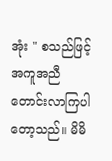အုံး " စသည်ဖြင့် အကူအညီ တောင်းလာကြပါတော့သည်။ မိမိ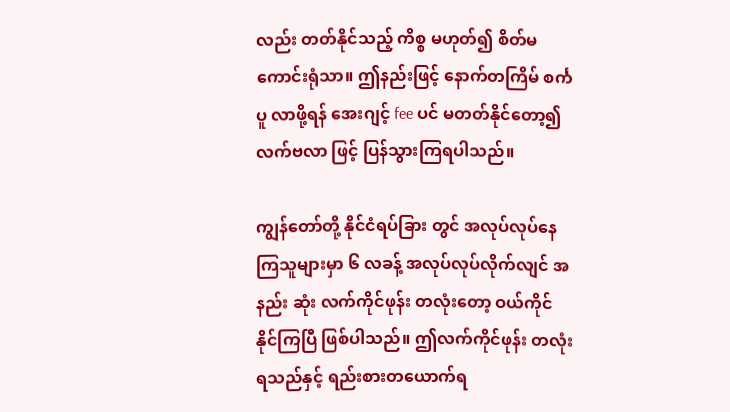လည်း တတ်နိုင်သည့် ကိစ္စ မဟုတ်၍ စိတ်မကောင်းရုံသာ။ ဤနည်းဖြင့် နောက်တကြိမ် စင်္ကပူ လာဖို့ရန် အေးဂျင့် fee ပင် မတတ်နိုင်တော့၍ လက်ဗလာ ဖြင့် ပြန်သွားကြရပါသည်။

ကျွန်တော်တို့ နိုင်ငံရပ်ခြား တွင် အလုပ်လုပ်နေကြသူများမှာ ၆ လခန့် အလုပ်လုပ်လိုက်လျင် အနည်း ဆုံး လက်ကိုင်ဖုန်း တလုံးတော့ ဝယ်ကိုင်နိုင်ကြပြီ ဖြစ်ပါသည်။ ဤလက်ကိုင်ဖုန်း တလုံးရသည်နှင့် ရည်းစားတယောက်ရ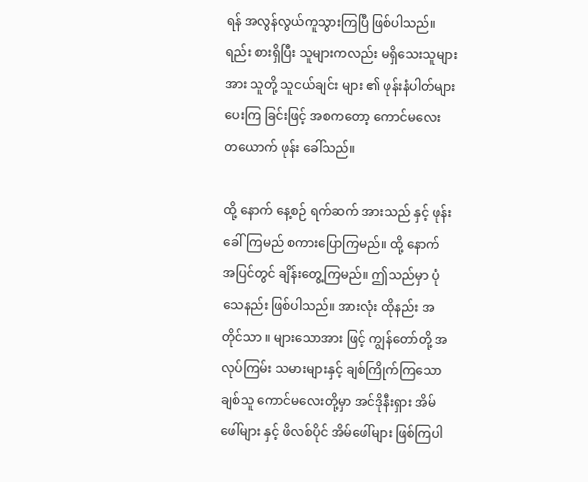ရန် အလွန်လွယ်ကူသွားကြပြီ ဖြစ်ပါသည်။ ရည်း စားရှိပြီး သူများကလည်း မရှိသေးသူများအား သူတို့ သူငယ်ချင်း များ ၏ ဖုန်းနံပါတ်များ ပေးကြ ခြင်းဖြင့် အစကတော့ ကောင်မလေး တယောက် ဖုန်း ခေါ်သည်။

ထို့ နောက် နေ့စဉ် ရက်ဆက် အားသည် နှင့် ဖုန်းခေါ်ကြမည် စကားပြောကြမည်။ ထို့ နောက် အပြင်တွင် ချိန်းတွေ့ကြမည်။ ဤသည်မှာ ပုံသေနည်း ဖြစ်ပါသည်။ အားလုံး ထိုနည်း အတိုင်သာ ။ များသောအား ဖြင့် ကျွန်တော်တို့ အလုပ်ကြမ်း သမားများနှင့် ချစ်ကြိုက်ကြသော ချစ်သူ ကောင်မလေးတို့မှာ အင်ဒိုနီးရှား အိမ်ဖေါ်များ နှင့် ဖိလစ်ပိုင် အိမ်ဖေါ်များ ဖြစ်ကြပါ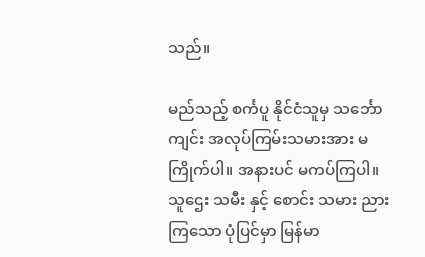သည်။

မည်သည့် စင်္ကပူ နိုင်ငံသူမှ သင်္ဘောကျင်း အလုပ်ကြမ်းသမားအား မကြိုက်ပါ။ အနားပင် မကပ်ကြပါ။ သူဌေး သမီး နှင့် စောင်း သမား ညားကြသော ပုံပြင်မှာ မြန်မာ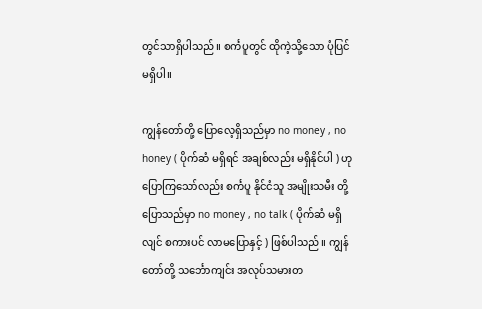တွင်သာရှိပါသည်။ စင်္ကပူတွင် ထိုကဲ့သို့သော ပုံပြင်မရှိပါ။

ကျွန်တော်တို့ ပြောလေ့ရှိသည်မှာ no money , no honey ( ပိုက်ဆံ မရှိရင် အချစ်လည်း မရှိနိုင်ပါ ) ဟုပြောကြသော်လည်း စင်္ကပူ နိုင်ငံသူ အမျိုးသမီး တို့ ပြောသည်မှာ no money , no talk ( ပိုက်ဆံ မရှိလျင် စကားပင် လာမပြောနှင့် ) ဖြစ်ပါသည်။ ကျွန်တော်တို့ သင်္ဘောကျင်း အလုပ်သမားတ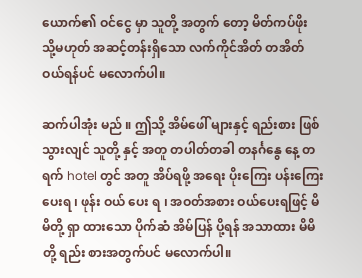ယောက်၏ ဝင်ငွေ မှာ သူတို့ အတွက် တော့ မိတ်ကပ်ဖိုး သို့မဟုတ် အဆင့်တန်းရှိသော လက်ကိုင်အိတ် တအိတ် ဝယ်ရန်ပင် မလောက်ပါ။

ဆက်ပါအုံး မည် ။ ဤသို့ အိမ်ဖေါ် များနှင့် ရည်းစား ဖြစ်သွားလျင် သူတို့ နှင့် အတူ တပါတ်တခါ တနင်္ဂနွေ နေ့ တရက် hotel တွင် အတူ အိပ်ရဖို့ အရေး ပိုးကြေး ပန်းကြေး ပေးရ ၊ ဖုန်း ဝယ် ပေး ရ ၊ အဝတ်အစား ဝယ်ပေးရဖြင့် မိမိတို့ ရှာ ထားသော ပိုက်ဆံ အိမ်ပြန် ပို့ရန် အသာထား မိမိတို့ ရည်း စားအတွက်ပင် မလောက်ပါ။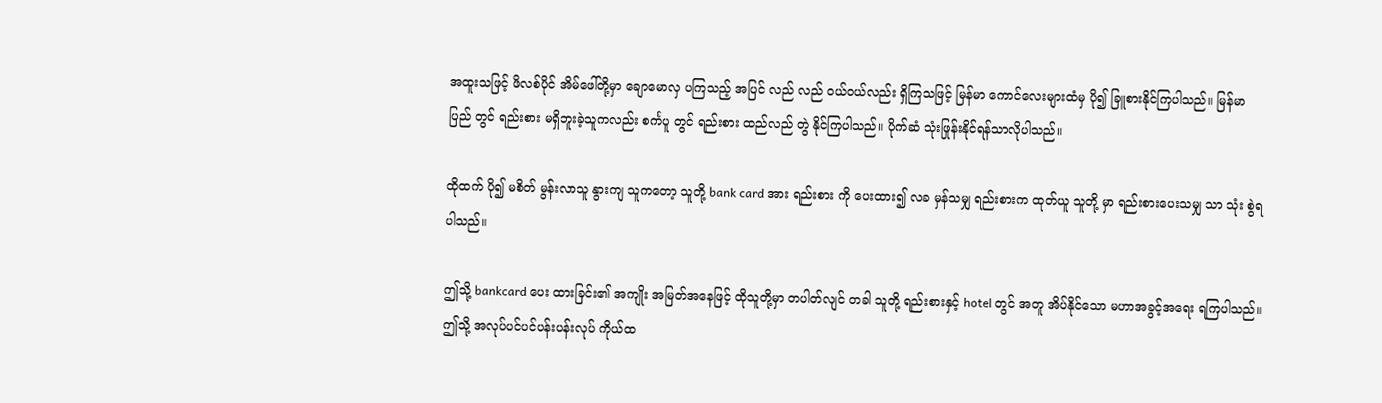အထူးသဖြင့် ဖိလစ်ပိုင် အိမ်ဖေါ်တို့မှာ ချောမောလှ ပကြသည့် အပြင် လည် လည် ဝယ်ဝယ်လည်း ရှိကြသဖြင့် မြန်မာ ကောင်လေးများထံမှ ပို၍ ခြူစားနိုင်ကြပါသည်။ မြန်မာပြည် တွင် ရည်းစား မရှိဘူးခဲ့သူကလည်း စင်္ကပူ တွင် ရည်းစား ထည်လည် တွဲ နိုင်ကြပါသည်။ ပိုက်ဆံ သုံးဖြုန်းနိုင်ရန်သာလိုပါသည်။

ထိုထက် ပို၍ မစိတ် မွန်းလာသူ နွားကျ သူကတော့ သူတို့ bank card အား ရည်းစား ကို ပေးထား၍ လခ မှန်သမျှ ရည်းစားက ထုတ်ယူ သူတို့ မှာ ရည်းစားပေးသမျှ သာ သုံး စွဲရ ပါသည်။

ဤသို့ bankcard ပေး ထားခြင်း၏ အကျိုး အမြတ်အနေဖြင့် ထိုသူတို့မှာ တပါတ်လျင် တခါ သူတို့ ရည်းစားနှင့် hotel တွင် အတူ အိပ်နိုင်သော မဟာအခွင့်အရေး ရကြပါသည်။ ဤသို့ အလုပ်ပင်ပင်ပန်းပန်းလုပ် ကိုယ်ထ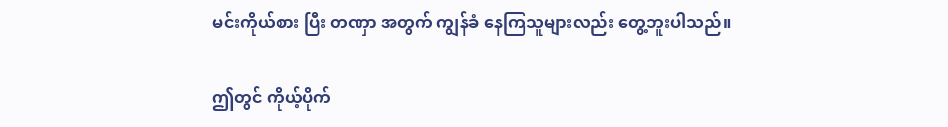မင်းကိုယ်စား ပြီး တဏှာ အတွက် ကျွန်ခံ နေကြသူများလည်း တွေ့ဘူးပါသည်။

ဤတွင် ကိုယ့်ပိုက်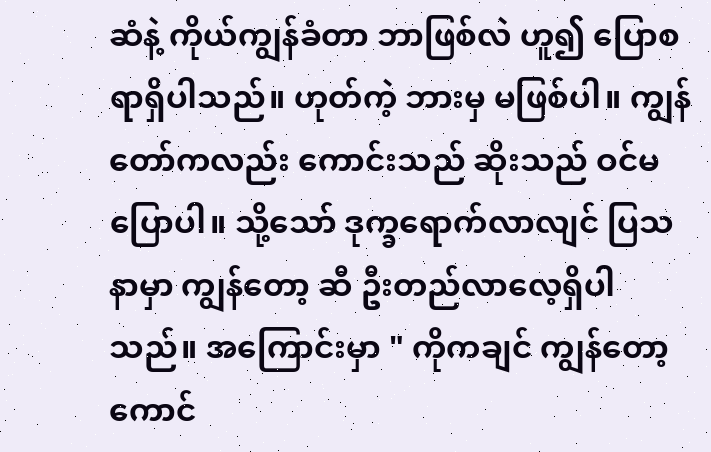ဆံနဲ့ ကိုယ်ကျွန်ခံတာ ဘာဖြစ်လဲ ဟူ၍ ပြောစရာရှိပါသည်။ ဟုတ်ကဲ့ ဘားမှ မဖြစ်ပါ။ ကျွန်တော်ကလည်း ကောင်းသည် ဆိုးသည် ဝင်မပြောပါ။ သို့သော် ဒုက္ခရောက်လာလျင် ပြသနာမှာ ကျွန်တော့ ဆီ ဦးတည်လာလေ့ရှိပါသည်။ အကြောင်းမှာ " ကိုကချင် ကျွန်တော့ ကောင်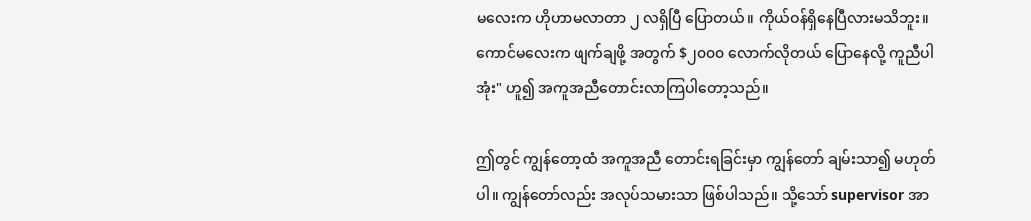မလေးက ဟိုဟာမလာတာ ၂ လရှိပြီ ပြောတယ်။ ကိုယ်ဝန်ရှိနေပြီလားမသိဘူး။ ကောင်မလေးက ဖျက်ချဖို့ အတွက် $၂၀၀၀ လောက်လိုတယ် ပြောနေလို့ ကူညီပါအုံး" ဟူ၍ အကူအညီတောင်းလာကြပါတော့သည်။

ဤတွင် ကျွန်တော့ထံ အကူအညီ တောင်းရခြင်းမှာ ကျွန်တော် ချမ်းသာ၍ မဟုတ်ပါ။ ကျွန်တော်လည်း အလုပ်သမားသာ ဖြစ်ပါသည်။ သို့သော် supervisor အာ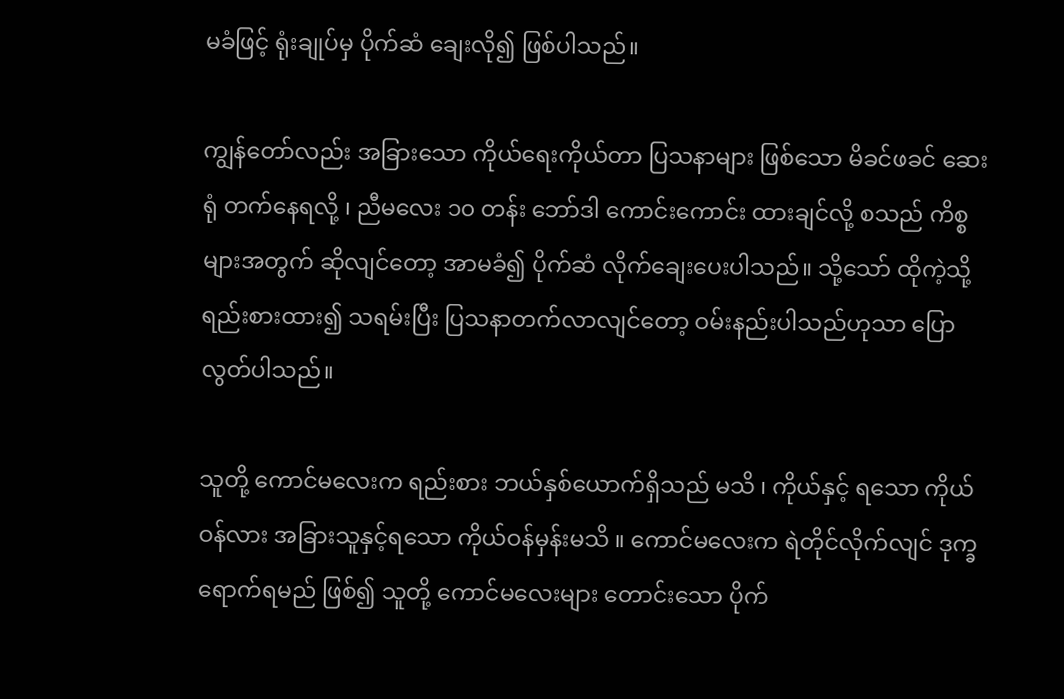မခံဖြင့် ရုံးချုပ်မှ ပိုက်ဆံ ချေးလို၍ ဖြစ်ပါသည်။

ကျွန်တော်လည်း အခြားသော ကိုယ်ရေးကိုယ်တာ ပြသနာများ ဖြစ်သော မိခင်ဖခင် ဆေးရုံ တက်နေရလို့ ၊ ညီမလေး ၁၀ တန်း ဘော်ဒါ ကောင်းကောင်း ထားချင်လို့ စသည် ကိစ္စများအတွက် ဆိုလျင်တော့ အာမခံ၍ ပိုက်ဆံ လိုက်ချေးပေးပါသည်။ သို့သော် ထိုကဲ့သို့ ရည်းစားထား၍ သရမ်းပြီး ပြသနာတက်လာလျင်တော့ ဝမ်းနည်းပါသည်ဟုသာ ပြောလွတ်ပါသည်။

သူတို့ ကောင်မလေးက ရည်းစား ဘယ်နှစ်ယောက်ရှိသည် မသိ ၊ ကိုယ်နှင့် ရသော ကိုယ်ဝန်လား အခြားသူနှင့်ရသော ကိုယ်ဝန်မှန်းမသိ ။ ကောင်မလေးက ရဲတိုင်လိုက်လျင် ဒုက္ခ ရောက်ရမည် ဖြစ်၍ သူတို့ ကောင်မလေးများ တောင်းသော ပိုက်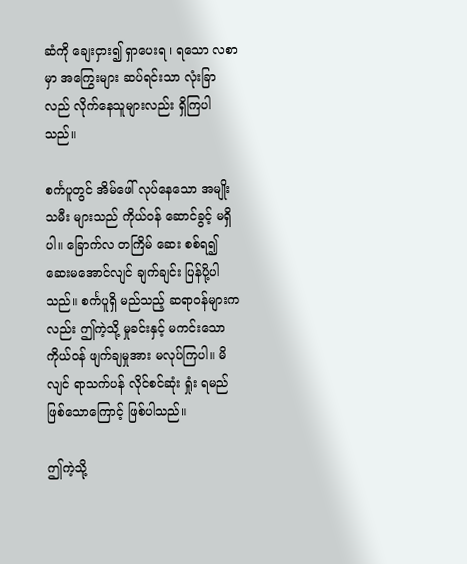ဆံကို ချေးငှား၍ ရှာပေးရ ၊ ရသော လစာမှာ အကြွေးများ ဆပ်ရင်းသာ လုံးခြာလည် လိုက်နေသူများလည်း ရှိကြပါသည်။

စင်္ကပူတွင် အိမ်ဖေါ် လုပ်နေသော အမျိုးသမီး များသည် ကိုယ်ဝန် ဆောင်ခွင့် မရှိပါ။ ခြောက်လ တကြိမ် ဆေး စစ်ရ၍ ဆေးမအောင်လျင် ချက်ချင်း ပြန်ပို့ပါသည်။ စင်္ကပူရှိ မည်သည့် ဆရာဝန်များကလည်း ဤကဲ့သို့ မှုခင်းနှင့် မကင်းသော ကိုယ်ဝန် ဖျက်ချမှုအား မလုပ်ကြပါ။ မိလျင် ရာသက်ပန် လိုင်စင်ဆုံး ရှုံး ရမည် ဖြစ်သောကြောင့် ဖြစ်ပါသည်။

ဤကဲ့သို့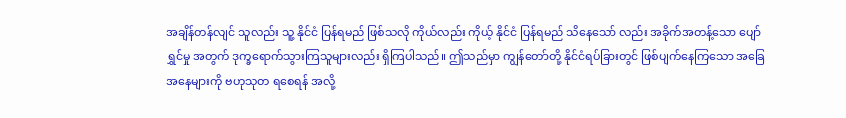အချိန်တန်လျင် သူလည်း သူ့ နိုင်ငံ ပြန်ရမည် ဖြစ်သလို ကိုယ်လည်း ကိုယ့် နိုင်ငံ ပြန်ရမည် သိနေသော် လည်း အခိုက်အတန့်သော ပျော်ရွှင်မှု အတွက် ဒုက္ခရောက်သွားကြသူများလည်း ရှိကြပါသည်။ ဤသည်မှာ ကျွန်တော်တို့ နိုင်ငံရပ်ခြားတွင် ဖြစ်ပျက်နေကြသော အခြေအနေများကို ဗဟုသုတ ရစေရန် အလို့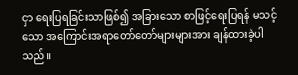ငှာ ရေးပြရခြင်းသာဖြစ်၍ အခြားသော စာဖြင့်ရေးပြရန် မသင့်သော အကြောင်းအရာတော်တော်များများအား ချန်ထားခဲ့ပါသည်။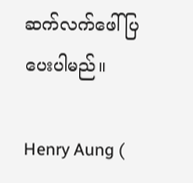ဆက်လက်ဖေါ်ပြပေးပါမည်။

Henry Aung (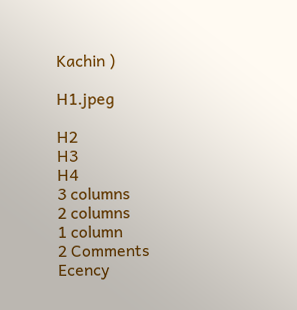Kachin )

H1.jpeg

H2
H3
H4
3 columns
2 columns
1 column
2 Comments
Ecency